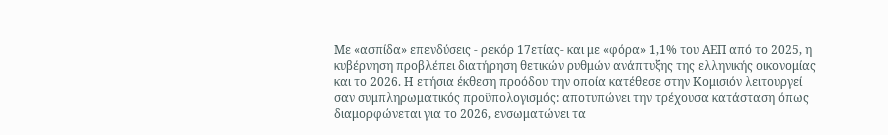Με «ασπίδα» επενδύσεις - ρεκόρ 17ετίας- και με «φόρα» 1,1% του ΑΕΠ από το 2025, η κυβέρνηση προβλέπει διατήρηση θετικών ρυθμών ανάπτυξης της ελληνικής οικονομίας και το 2026. Η ετήσια έκθεση προόδου την οποία κατέθεσε στην Κομισιόν λειτουργεί σαν συμπληρωματικός προϋπολογισμός: αποτυπώνει την τρέχουσα κατάσταση όπως διαμορφώνεται για το 2026, ενσωματώνει τα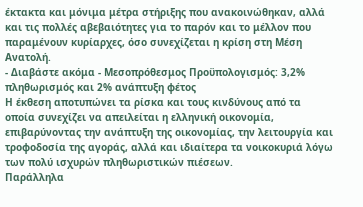έκτακτα και μόνιμα μέτρα στήριξης που ανακοινώθηκαν, αλλά και τις πολλές αβεβαιότητες για το παρόν και το μέλλον που παραμένουν κυρίαρχες, όσο συνεχίζεται η κρίση στη Μέση Ανατολή.
- Διαβάστε ακόμα - Μεσοπρόθεσμος Προϋπολογισμός: 3,2% πληθωρισμός και 2% ανάπτυξη φέτος
Η έκθεση αποτυπώνει τα ρίσκα και τους κινδύνους από τα οποία συνεχίζει να απειλείται η ελληνική οικονομία, επιβαρύνοντας την ανάπτυξη της οικονομίας, την λειτουργία και τροφοδοσία της αγοράς, αλλά και ιδιαίτερα τα νοικοκυριά λόγω των πολύ ισχυρών πληθωριστικών πιέσεων.
Παράλληλα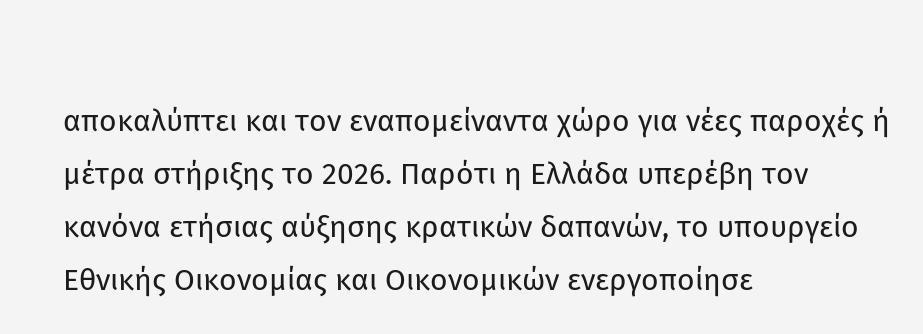αποκαλύπτει και τον εναπομείναντα χώρο για νέες παροχές ή μέτρα στήριξης το 2026. Παρότι η Ελλάδα υπερέβη τον κανόνα ετήσιας αύξησης κρατικών δαπανών, το υπουργείο Εθνικής Οικονομίας και Οικονομικών ενεργοποίησε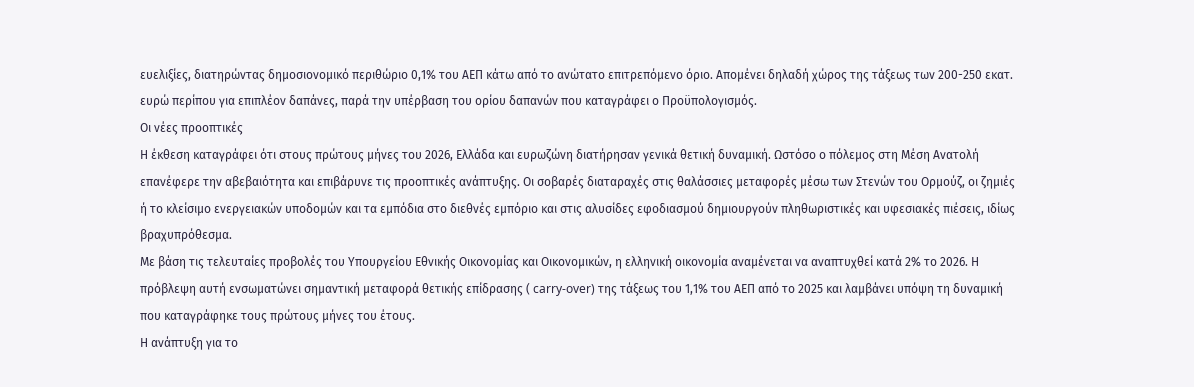ευελιξίες, διατηρώντας δημοσιονομικό περιθώριο 0,1% του ΑΕΠ κάτω από το ανώτατο επιτρεπόμενο όριο. Απομένει δηλαδή χώρος της τάξεως των 200-250 εκατ. ευρώ περίπου για επιπλέον δαπάνες, παρά την υπέρβαση του ορίου δαπανών που καταγράφει ο Προϋπολογισμός.
Οι νέες προοπτικές
Η έκθεση καταγράφει ότι στους πρώτους μήνες του 2026, Ελλάδα και ευρωζώνη διατήρησαν γενικά θετική δυναμική. Ωστόσο ο πόλεμος στη Μέση Ανατολή επανέφερε την αβεβαιότητα και επιβάρυνε τις προοπτικές ανάπτυξης. Οι σοβαρές διαταραχές στις θαλάσσιες μεταφορές μέσω των Στενών του Ορμούζ, οι ζημιές ή το κλείσιμο ενεργειακών υποδομών και τα εμπόδια στο διεθνές εμπόριο και στις αλυσίδες εφοδιασμού δημιουργούν πληθωριστικές και υφεσιακές πιέσεις, ιδίως βραχυπρόθεσμα.
Με βάση τις τελευταίες προβολές του Υπουργείου Εθνικής Οικονομίας και Οικονομικών, η ελληνική οικονομία αναμένεται να αναπτυχθεί κατά 2% το 2026. Η πρόβλεψη αυτή ενσωματώνει σημαντική μεταφορά θετικής επίδρασης ( carry-over) της τάξεως του 1,1% του ΑΕΠ από το 2025 και λαμβάνει υπόψη τη δυναμική που καταγράφηκε τους πρώτους μήνες του έτους.
Η ανάπτυξη για το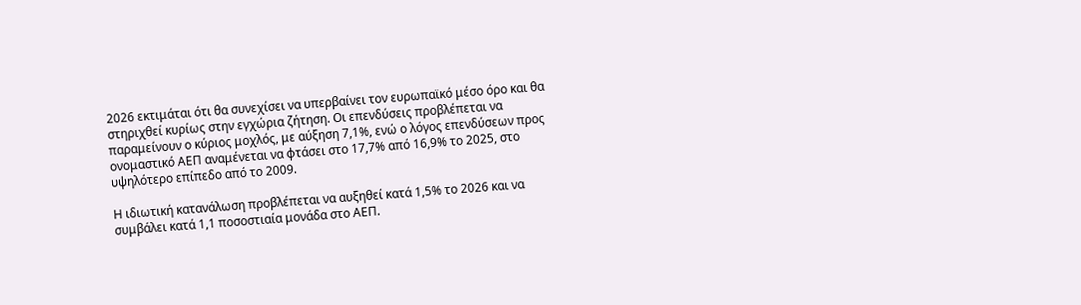2026 εκτιμάται ότι θα συνεχίσει να υπερβαίνει τον ευρωπαϊκό μέσο όρο και θα στηριχθεί κυρίως στην εγχώρια ζήτηση. Οι επενδύσεις προβλέπεται να παραμείνουν ο κύριος μοχλός, με αύξηση 7,1%, ενώ ο λόγος επενδύσεων προς ονομαστικό ΑΕΠ αναμένεται να φτάσει στο 17,7% από 16,9% το 2025, στο υψηλότερο επίπεδο από το 2009.

Η ιδιωτική κατανάλωση προβλέπεται να αυξηθεί κατά 1,5% το 2026 και να συμβάλει κατά 1,1 ποσοστιαία μονάδα στο ΑΕΠ.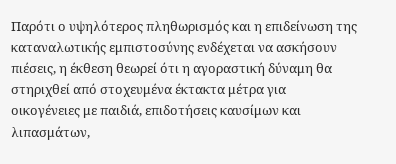Παρότι ο υψηλότερος πληθωρισμός και η επιδείνωση της καταναλωτικής εμπιστοσύνης ενδέχεται να ασκήσουν πιέσεις, η έκθεση θεωρεί ότι η αγοραστική δύναμη θα στηριχθεί από στοχευμένα έκτακτα μέτρα για οικογένειες με παιδιά, επιδοτήσεις καυσίμων και λιπασμάτων,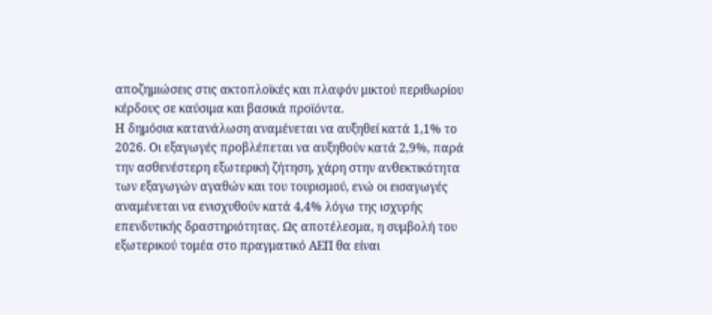αποζημιώσεις στις ακτοπλοϊκές και πλαφόν μικτού περιθωρίου κέρδους σε καύσιμα και βασικά προϊόντα.
Η δημόσια κατανάλωση αναμένεται να αυξηθεί κατά 1,1% το 2026. Οι εξαγωγές προβλέπεται να αυξηθούν κατά 2,9%, παρά την ασθενέστερη εξωτερική ζήτηση, χάρη στην ανθεκτικότητα των εξαγωγών αγαθών και του τουρισμού, ενώ οι εισαγωγές αναμένεται να ενισχυθούν κατά 4,4% λόγω της ισχυρής επενδυτικής δραστηριότητας. Ως αποτέλεσμα, η συμβολή του εξωτερικού τομέα στο πραγματικό ΑΕΠ θα είναι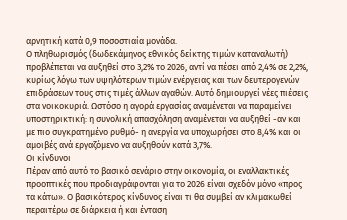αρνητική κατά 0,9 ποσοστιαία μονάδα.
Ο πληθωρισμός (δωδεκάμηνος εθνικός δείκτης τιμών καταναλωτή) προβλέπεται να αυξηθεί στο 3,2% το 2026, αντί να πέσει από 2,4% σε 2,2%, κυρίως λόγω των υψηλότερων τιμών ενέργειας και των δευτερογενών επιδράσεων τους στις τιμές άλλων αγαθών. Αυτό δημιουργεί νέες πιέσεις στα νοικοκυριά. Ωστόσο η αγορά εργασίας αναμένεται να παραμείνει υποστηρικτική: η συνολική απασχόληση αναμένεται να αυξηθεί -αν και με πιο συγκρατημένο ρυθμό- η ανεργία να υποχωρήσει στο 8,4% και οι αμοιβές ανά εργαζόμενο να αυξηθούν κατά 3,7%.
Οι κίνδυνοι
Πέραν από αυτό το βασικό σενάριο στην οικονομία, οι εναλλακτικές προοπτικές που προδιαγράφονται για το 2026 είναι σχεδόν μόνο «προς τα κάτω». Ο βασικότερος κίνδυνος είναι τι θα συμβεί αν κλιμακωθεί περαιτέρω σε διάρκεια ή και ένταση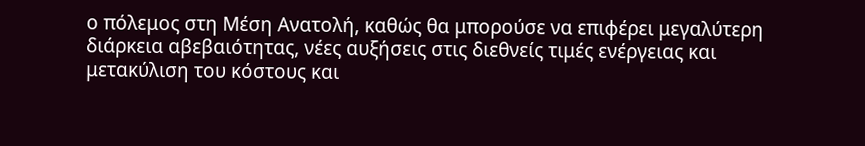ο πόλεμος στη Μέση Ανατολή, καθώς θα μπορούσε να επιφέρει μεγαλύτερη διάρκεια αβεβαιότητας, νέες αυξήσεις στις διεθνείς τιμές ενέργειας και μετακύλιση του κόστους και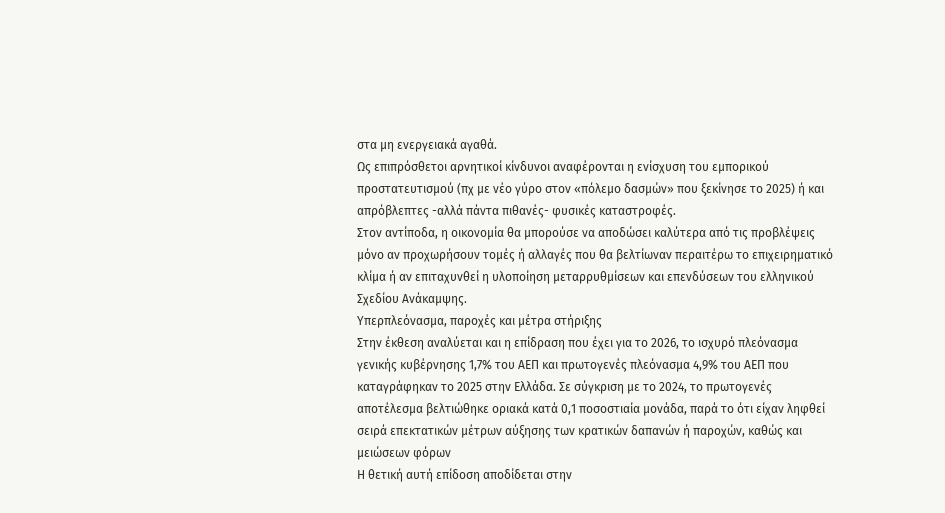στα μη ενεργειακά αγαθά.
Ως επιπρόσθετοι αρνητικοί κίνδυνοι αναφέρονται η ενίσχυση του εμπορικού προστατευτισμού (πχ με νέο γύρο στον «πόλεμο δασμών» που ξεκίνησε το 2025) ή και απρόβλεπτες -αλλά πάντα πιθανές- φυσικές καταστροφές.
Στον αντίποδα, η οικονομία θα μπορούσε να αποδώσει καλύτερα από τις προβλέψεις μόνο αν προχωρήσουν τομές ή αλλαγές που θα βελτίωναν περαιτέρω το επιχειρηματικό κλίμα ή αν επιταχυνθεί η υλοποίηση μεταρρυθμίσεων και επενδύσεων του ελληνικού Σχεδίου Ανάκαμψης.
Υπερπλεόνασμα, παροχές και μέτρα στήριξης
Στην έκθεση αναλύεται και η επίδραση που έχει για το 2026, το ισχυρό πλεόνασμα γενικής κυβέρνησης 1,7% του ΑΕΠ και πρωτογενές πλεόνασμα 4,9% του ΑΕΠ που καταγράφηκαν το 2025 στην Ελλάδα. Σε σύγκριση με το 2024, το πρωτογενές αποτέλεσμα βελτιώθηκε οριακά κατά 0,1 ποσοστιαία μονάδα, παρά το ότι είχαν ληφθεί σειρά επεκτατικών μέτρων αύξησης των κρατικών δαπανών ή παροχών, καθώς και μειώσεων φόρων
Η θετική αυτή επίδοση αποδίδεται στην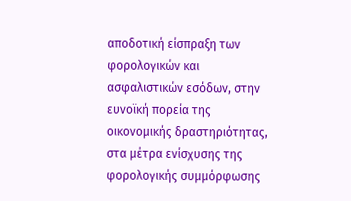αποδοτική είσπραξη των φορολογικών και ασφαλιστικών εσόδων, στην ευνοϊκή πορεία της οικονομικής δραστηριότητας, στα μέτρα ενίσχυσης της φορολογικής συμμόρφωσης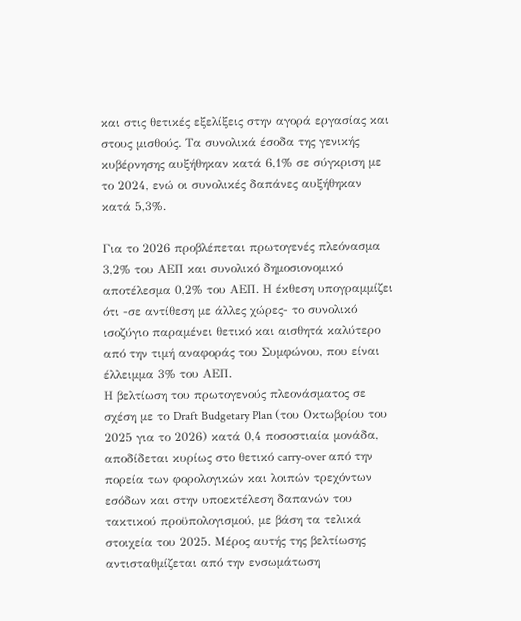και στις θετικές εξελίξεις στην αγορά εργασίας και στους μισθούς. Τα συνολικά έσοδα της γενικής κυβέρνησης αυξήθηκαν κατά 6,1% σε σύγκριση με το 2024, ενώ οι συνολικές δαπάνες αυξήθηκαν κατά 5,3%.

Για το 2026 προβλέπεται πρωτογενές πλεόνασμα 3,2% του ΑΕΠ και συνολικό δημοσιονομικό αποτέλεσμα 0,2% του ΑΕΠ. Η έκθεση υπογραμμίζει ότι -σε αντίθεση με άλλες χώρες- το συνολικό ισοζύγιο παραμένει θετικό και αισθητά καλύτερο από την τιμή αναφοράς του Συμφώνου, που είναι έλλειμμα 3% του ΑΕΠ.
Η βελτίωση του πρωτογενούς πλεονάσματος σε σχέση με το Draft Budgetary Plan (του Οκτωβρίου του 2025 για το 2026) κατά 0,4 ποσοστιαία μονάδα, αποδίδεται κυρίως στο θετικό carry-over από την πορεία των φορολογικών και λοιπών τρεχόντων εσόδων και στην υποεκτέλεση δαπανών του τακτικού προϋπολογισμού, με βάση τα τελικά στοιχεία του 2025. Μέρος αυτής της βελτίωσης αντισταθμίζεται από την ενσωμάτωση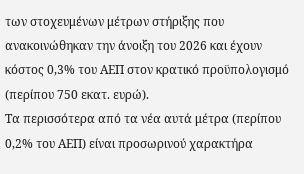των στοχευμένων μέτρων στήριξης που ανακοινώθηκαν την άνοιξη του 2026 και έχουν κόστος 0,3% του ΑΕΠ στον κρατικό προϋπολογισμό (περίπου 750 εκατ. ευρώ).
Τα περισσότερα από τα νέα αυτά μέτρα (περίπου 0,2% του ΑΕΠ) είναι προσωρινού χαρακτήρα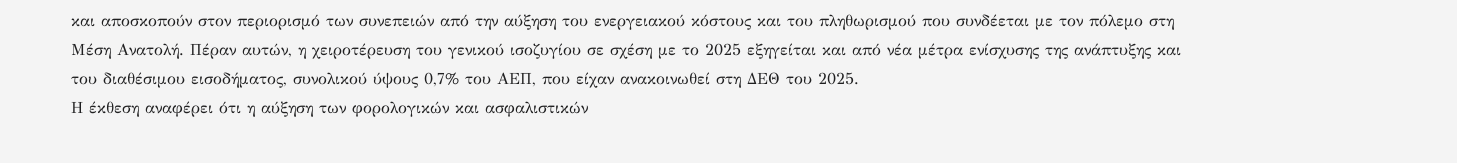και αποσκοπούν στον περιορισμό των συνεπειών από την αύξηση του ενεργειακού κόστους και του πληθωρισμού που συνδέεται με τον πόλεμο στη Μέση Ανατολή. Πέραν αυτών, η χειροτέρευση του γενικού ισοζυγίου σε σχέση με το 2025 εξηγείται και από νέα μέτρα ενίσχυσης της ανάπτυξης και του διαθέσιμου εισοδήματος, συνολικού ύψους 0,7% του ΑΕΠ, που είχαν ανακοινωθεί στη ΔΕΘ του 2025.
Η έκθεση αναφέρει ότι η αύξηση των φορολογικών και ασφαλιστικών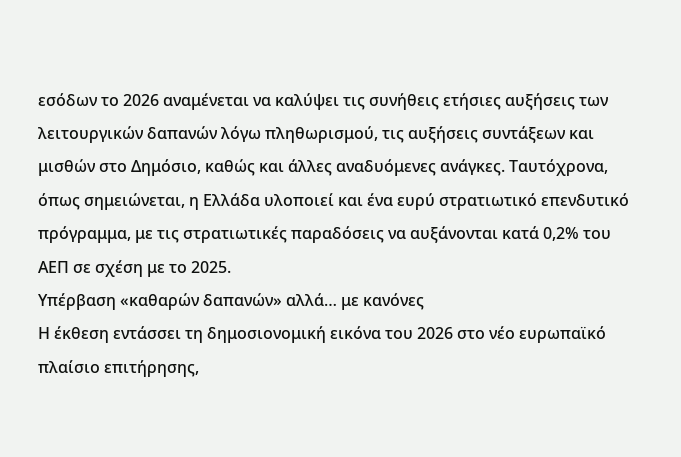εσόδων το 2026 αναμένεται να καλύψει τις συνήθεις ετήσιες αυξήσεις των λειτουργικών δαπανών λόγω πληθωρισμού, τις αυξήσεις συντάξεων και μισθών στο Δημόσιο, καθώς και άλλες αναδυόμενες ανάγκες. Ταυτόχρονα, όπως σημειώνεται, η Ελλάδα υλοποιεί και ένα ευρύ στρατιωτικό επενδυτικό πρόγραμμα, με τις στρατιωτικές παραδόσεις να αυξάνονται κατά 0,2% του ΑΕΠ σε σχέση με το 2025.
Υπέρβαση «καθαρών δαπανών» αλλά… με κανόνες
Η έκθεση εντάσσει τη δημοσιονομική εικόνα του 2026 στο νέο ευρωπαϊκό πλαίσιο επιτήρησης,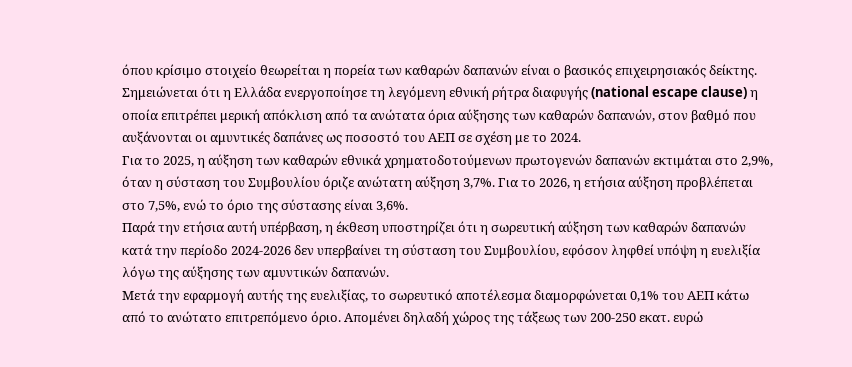όπου κρίσιμο στοιχείο θεωρείται η πορεία των καθαρών δαπανών είναι ο βασικός επιχειρησιακός δείκτης. Σημειώνεται ότι η Ελλάδα ενεργοποίησε τη λεγόμενη εθνική ρήτρα διαφυγής (national escape clause) η οποία επιτρέπει μερική απόκλιση από τα ανώτατα όρια αύξησης των καθαρών δαπανών, στον βαθμό που αυξάνονται οι αμυντικές δαπάνες ως ποσοστό του ΑΕΠ σε σχέση με το 2024.
Για το 2025, η αύξηση των καθαρών εθνικά χρηματοδοτούμενων πρωτογενών δαπανών εκτιμάται στο 2,9%, όταν η σύσταση του Συμβουλίου όριζε ανώτατη αύξηση 3,7%. Για το 2026, η ετήσια αύξηση προβλέπεται στο 7,5%, ενώ το όριο της σύστασης είναι 3,6%.
Παρά την ετήσια αυτή υπέρβαση, η έκθεση υποστηρίζει ότι η σωρευτική αύξηση των καθαρών δαπανών κατά την περίοδο 2024-2026 δεν υπερβαίνει τη σύσταση του Συμβουλίου, εφόσον ληφθεί υπόψη η ευελιξία λόγω της αύξησης των αμυντικών δαπανών.
Μετά την εφαρμογή αυτής της ευελιξίας, το σωρευτικό αποτέλεσμα διαμορφώνεται 0,1% του ΑΕΠ κάτω από το ανώτατο επιτρεπόμενο όριο. Απομένει δηλαδή χώρος της τάξεως των 200-250 εκατ. ευρώ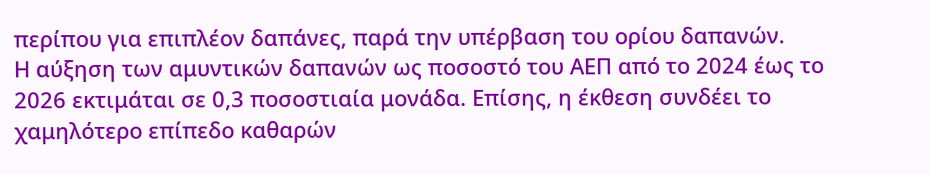περίπου για επιπλέον δαπάνες, παρά την υπέρβαση του ορίου δαπανών.
Η αύξηση των αμυντικών δαπανών ως ποσοστό του ΑΕΠ από το 2024 έως το 2026 εκτιμάται σε 0,3 ποσοστιαία μονάδα. Επίσης, η έκθεση συνδέει το χαμηλότερο επίπεδο καθαρών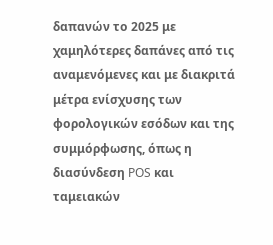δαπανών το 2025 με χαμηλότερες δαπάνες από τις αναμενόμενες και με διακριτά μέτρα ενίσχυσης των φορολογικών εσόδων και της συμμόρφωσης, όπως η διασύνδεση POS και ταμειακών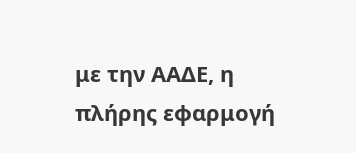με την ΑΑΔΕ, η πλήρης εφαρμογή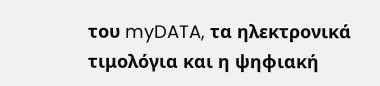του myDATA, τα ηλεκτρονικά τιμολόγια και η ψηφιακή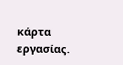κάρτα εργασίας.